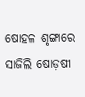ଷୋହଳ ଶୃଙ୍ଗାରେ ସାଜିଲି ଷୋଡ଼ଷୀ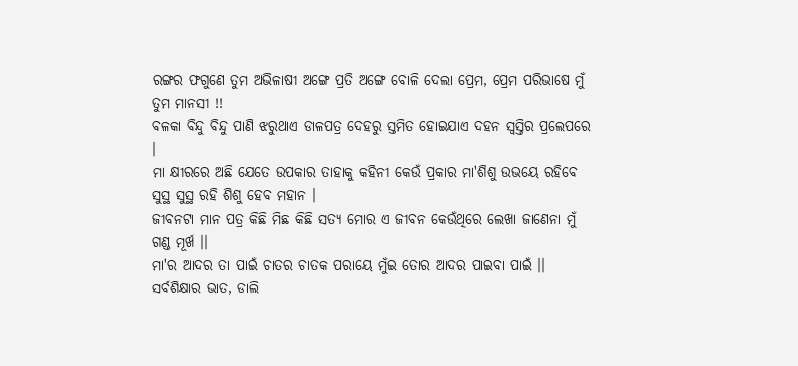ରଙ୍ଗର ଫଗୁଣେ ତୁମ ଅଭିଳାଷୀ ଅଙ୍ଗେ ପ୍ରତି ଅଙ୍ଗେ ବୋଳି ଦେଲା ପ୍ରେମ, ପ୍ରେମ ପରିଭାଷେ ମୁଁ ତୁମ ମାନସୀ !!
ବଳକା ବିନ୍ଦୁ ବିନ୍ଦୁ ପାଣି ଝରୁଥାଏ ଡାଳପତ୍ର ଦେହରୁ ସ୍ତମିତ ହୋଇଯାଏ ଦହନ ସ୍ୱସ୍ତିର ପ୍ରଲେପରେ ।
ମା କ୍ଷୀରରେ ଅଛି ଯେତେ ଉପକାର ତାହାକୁ କହିନୀ କେଉଁ ପ୍ରକାର ମା'ଶିଶୁ ଉଭୟେ ରହିବେ ସୁସ୍ଥ ସୁସ୍ଥ ରହି ଶିଶୁ ହେବ ମହାନ ।
ଜୀବନଟା ମାନ ପତ୍ର କିଛି ମିଛ କିଛି ସତ୍ୟ ମୋର ଏ ଜୀବନ କେଉଁଥିରେ ଲେଖା ଜାଣେନା ମୁଁ ଗଣ୍ଡ ମୂର୍ଖ ।।
ମା'ର ଆଦର ତା ପାଇଁ ଚାତର ଚାତକ ପରାୟେ ମୁଁଇ ତୋର ଆଦର ପାଇବା ପାଇଁ ।।
ସର୍ବଶିକ୍ଷାର ଭାତ, ଡାଲି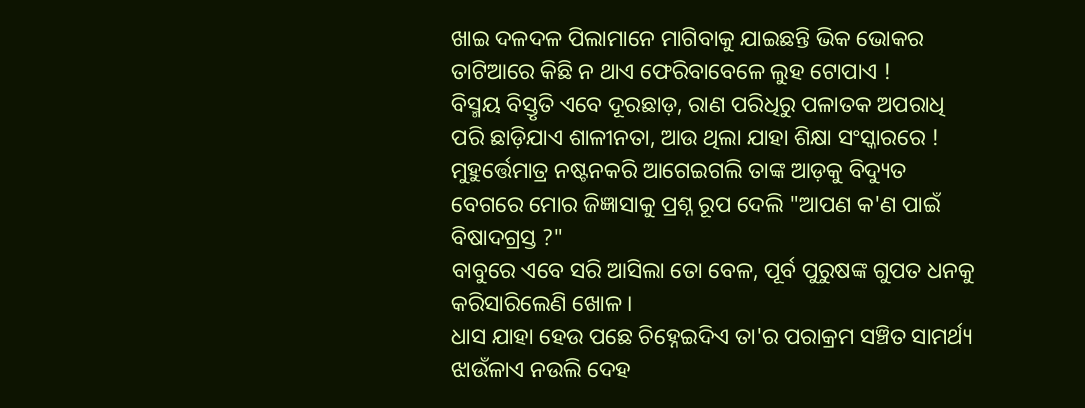ଖାଇ ଦଳଦଳ ପିଲାମାନେ ମାଗିବାକୁ ଯାଇଛନ୍ତି ଭିକ ଭୋକର ତାଟିଆରେ କିଛି ନ ଥାଏ ଫେରିବାବେଳେ ଲୁହ ଟୋପାଏ !
ବିସ୍ମୟ ବିସ୍ତୃତି ଏବେ ଦୂରଛାଡ଼, ରାଣ ପରିଧିରୁ ପଳାତକ ଅପରାଧି ପରି ଛାଡ଼ିଯାଏ ଶାଳୀନତା, ଆଉ ଥିଲା ଯାହା ଶିକ୍ଷା ସଂସ୍କାରରେ !
ମୁହୁର୍ତ୍ତେମାତ୍ର ନଷ୍ଟନକରି ଆଗେଇଗଲି ତାଙ୍କ ଆଡ଼କୁ ବିଦ୍ୟୁତ ବେଗରେ ମୋର ଜିଜ୍ଞାସାକୁ ପ୍ରଶ୍ନ ରୂପ ଦେଲି "ଆପଣ କ'ଣ ପାଇଁ ବିଷାଦଗ୍ରସ୍ତ ?"
ବାବୁରେ ଏବେ ସରି ଆସିଲା ତୋ ବେଳ, ପୂର୍ବ ପୁରୁଷଙ୍କ ଗୁପତ ଧନକୁ କରିସାରିଲେଣି ଖୋଳ ।
ଧାସ ଯାହା ହେଉ ପଛେ ଚିହ୍ନେଇଦିଏ ତା'ର ପରାକ୍ରମ ସଞ୍ଚିତ ସାମର୍ଥ୍ୟ ଝାଉଁଳାଏ ନଉଲି ଦେହ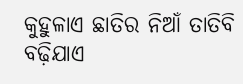କୁହୁଳାଏ ଛାତିର ନିଆଁ ତାତିବି ବଢ଼ିଯାଏ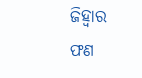ଜିହ୍ୱାର ଫଣ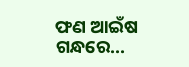ଫଣ ଆଇଁଷ ଗନ୍ଧରେ...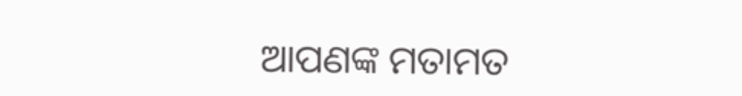ଆପଣଙ୍କ ମତାମତ